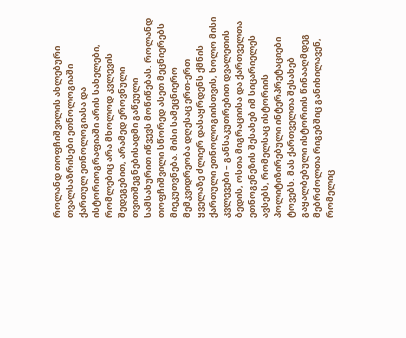როლანდ თოფჩიშვილის ახლებური თვალსაზრისები ეთნოლოგიაში
ქართულ ეთნოლოგიასა და ისტორიოგრაფიაში არის სახელები, რომლებიც არა მხოლოდ კვლევის შედეგებით, არამედ ეროვნული თვითშეგნებისადმი გაწეული სამსახურით იწვევს მოწიწებას. როლანდ თოფჩიშვილი სწორედ ასეთ მეცნიერებს მიეკუთვნება. მისი სამეცნიერო მემკვიდრეობა დღესაც ერთ-ერთ ყველაზე ძლიერ დასაყრდენს ქმნის ქართული ეთნოლოგიისთვის, ხოლო მისი კვლევები – განსაკუთრებით დვალეთის ბედის, ოსთა მიგრაციისა და ქართველთა ეთნოგენეზის შესახებ იმ სიცარიელეს ავსებს, რომელსაც ისტორიის პოლიტიზირებული ინტერპრეტაციები ტოვებს. მას ქართველთა შესახებ გაყალბებული ისტორიის წინააღმდეგ მებრძოლთა რიგებშიც განიხილავენ, რომელიც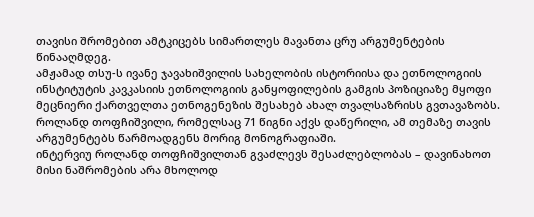თავისი შრომებით ამტკიცებს სიმართლეს მავანთა ცრუ არგუმენტების წინააღმდეგ.
ამჟამად თსუ-ს ივანე ჯავახიშვილის სახელობის ისტორიისა და ეთნოლოგიის ინსტიტუტის კავკასიის ეთნოლოგიის განყოფილების გამგის პოზიციაზე მყოფი მეცნიერი ქართველთა ეთნოგენეზის შესახებ ახალ თვალსაზრისს გვთავაზობს. როლანდ თოფჩიშვილი, რომელსაც 71 წიგნი აქვს დაწერილი, ამ თემაზე თავის არგუმენტებს წარმოადგენს მორიგ მონოგრაფიაში.
ინტერვიუ როლანდ თოფჩიშვილთან გვაძლევს შესაძლებლობას – დავინახოთ მისი ნაშრომების არა მხოლოდ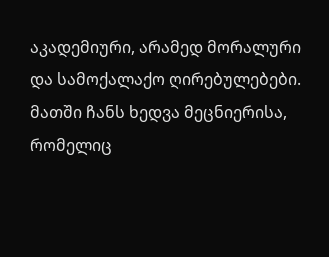აკადემიური, არამედ მორალური და სამოქალაქო ღირებულებები. მათში ჩანს ხედვა მეცნიერისა, რომელიც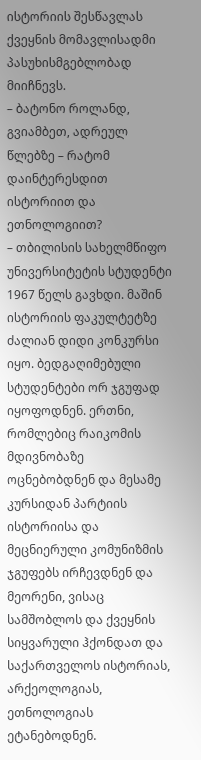ისტორიის შესწავლას ქვეყნის მომავლისადმი პასუხისმგებლობად მიიჩნევს.
– ბატონო როლანდ, გვიამბეთ, ადრეულ წლებზე – რატომ დაინტერესდით ისტორიით და ეთნოლოგიით?
– თბილისის სახელმწიფო უნივერსიტეტის სტუდენტი 1967 წელს გავხდი. მაშინ ისტორიის ფაკულტეტზე ძალიან დიდი კონკურსი იყო. ბედგაღიმებული სტუდენტები ორ ჯგუფად იყოფოდნენ. ერთნი, რომლებიც რაიკომის მდივნობაზე ოცნებობდნენ და მესამე კურსიდან პარტიის ისტორიისა და მეცნიერული კომუნიზმის ჯგუფებს ირჩევდნენ და მეორენი, ვისაც სამშობლოს და ქვეყნის სიყვარული ჰქონდათ და საქართველოს ისტორიას, არქეოლოგიას, ეთნოლოგიას ეტანებოდნენ.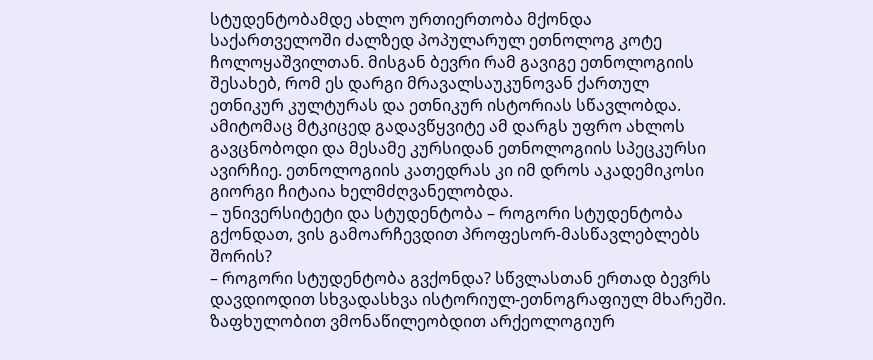სტუდენტობამდე ახლო ურთიერთობა მქონდა საქართველოში ძალზედ პოპულარულ ეთნოლოგ კოტე ჩოლოყაშვილთან. მისგან ბევრი რამ გავიგე ეთნოლოგიის შესახებ, რომ ეს დარგი მრავალსაუკუნოვან ქართულ ეთნიკურ კულტურას და ეთნიკურ ისტორიას სწავლობდა. ამიტომაც მტკიცედ გადავწყვიტე ამ დარგს უფრო ახლოს გავცნობოდი და მესამე კურსიდან ეთნოლოგიის სპეცკურსი ავირჩიე. ეთნოლოგიის კათედრას კი იმ დროს აკადემიკოსი გიორგი ჩიტაია ხელმძღვანელობდა.
– უნივერსიტეტი და სტუდენტობა – როგორი სტუდენტობა გქონდათ, ვის გამოარჩევდით პროფესორ-მასწავლებლებს შორის?
– როგორი სტუდენტობა გვქონდა? სწვლასთან ერთად ბევრს დავდიოდით სხვადასხვა ისტორიულ-ეთნოგრაფიულ მხარეში. ზაფხულობით ვმონაწილეობდით არქეოლოგიურ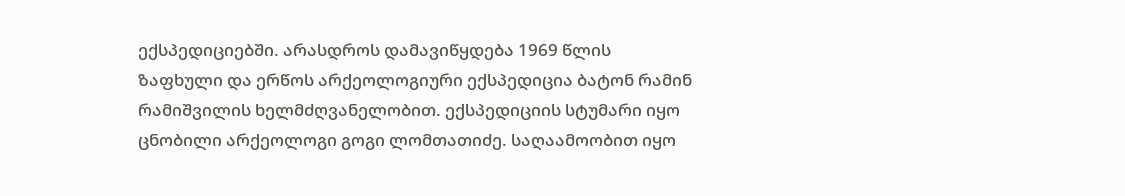ექსპედიციებში. არასდროს დამავიწყდება 1969 წლის ზაფხული და ერწოს არქეოლოგიური ექსპედიცია ბატონ რამინ რამიშვილის ხელმძღვანელობით. ექსპედიციის სტუმარი იყო ცნობილი არქეოლოგი გოგი ლომთათიძე. საღაამოობით იყო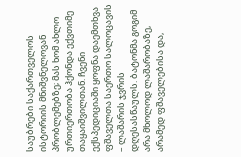საუბრები საქართველოს ისტორიის მნიშვნელოვან პრობლემებზე; მას ხომ ახლო ურთიერთობა ჰქონდა ექვთიმე თაყაიშვილთან. ჩვენი ექსპედიციაში ყოფნა დაემთხვა ფშაველთა საერთო სალოცავის – ლაშარის ჯვრის დღესასწაულს. ბატონმა გოგიმ არა მხოლოდ ლაშარობაზე, არამედ ფშაველებისა და,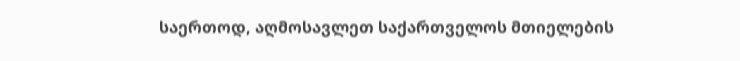საერთოდ, აღმოსავლეთ საქართველოს მთიელების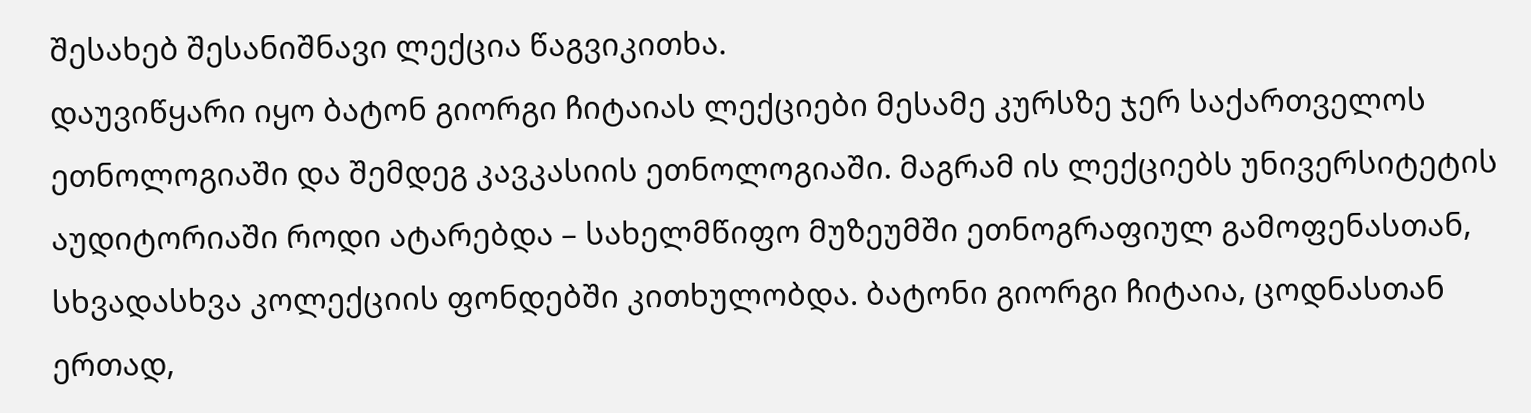შესახებ შესანიშნავი ლექცია წაგვიკითხა.
დაუვიწყარი იყო ბატონ გიორგი ჩიტაიას ლექციები მესამე კურსზე ჯერ საქართველოს ეთნოლოგიაში და შემდეგ კავკასიის ეთნოლოგიაში. მაგრამ ის ლექციებს უნივერსიტეტის აუდიტორიაში როდი ატარებდა – სახელმწიფო მუზეუმში ეთნოგრაფიულ გამოფენასთან, სხვადასხვა კოლექციის ფონდებში კითხულობდა. ბატონი გიორგი ჩიტაია, ცოდნასთან ერთად,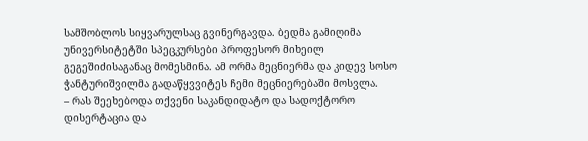სამშობლოს სიყვარულსაც გვინერგავდა. ბედმა გამიღიმა უნივერსიტეტში სპეცკურსები პროფესორ მიხეილ გეგეშიძისაგანაც მომესმინა. ამ ორმა მეცნიერმა და კიდევ სოსო ჭანტურიშვილმა გადაწყვვიტეს ჩემი მეცნიერებაში მოსვლა.
– რას შეეხებოდა თქვენი საკანდიდატო და სადოქტორო დისერტაცია და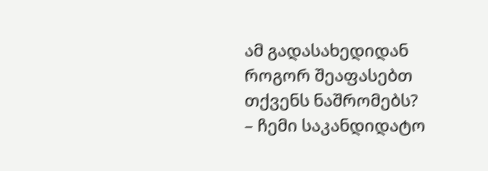ამ გადასახედიდან როგორ შეაფასებთ თქვენს ნაშრომებს?
– ჩემი საკანდიდატო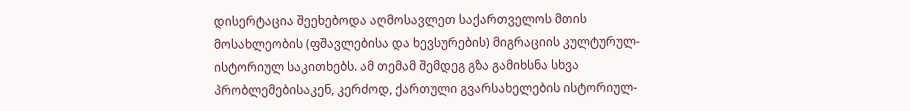დისერტაცია შეეხებოდა აღმოსავლეთ საქართველოს მთის მოსახლეობის (ფშავლებისა და ხევსურების) მიგრაციის კულტურულ-ისტორიულ საკითხებს. ამ თემამ შემდეგ გზა გამიხსნა სხვა პრობლემებისაკენ, კერძოდ, ქართული გვარსახელების ისტორიულ-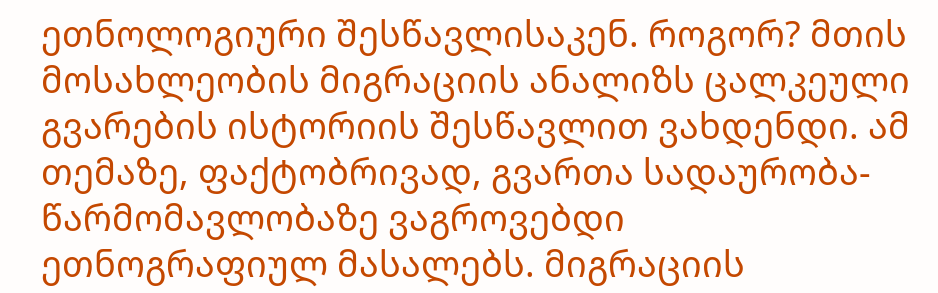ეთნოლოგიური შესწავლისაკენ. როგორ? მთის მოსახლეობის მიგრაციის ანალიზს ცალკეული გვარების ისტორიის შესწავლით ვახდენდი. ამ თემაზე, ფაქტობრივად, გვართა სადაურობა-წარმომავლობაზე ვაგროვებდი ეთნოგრაფიულ მასალებს. მიგრაციის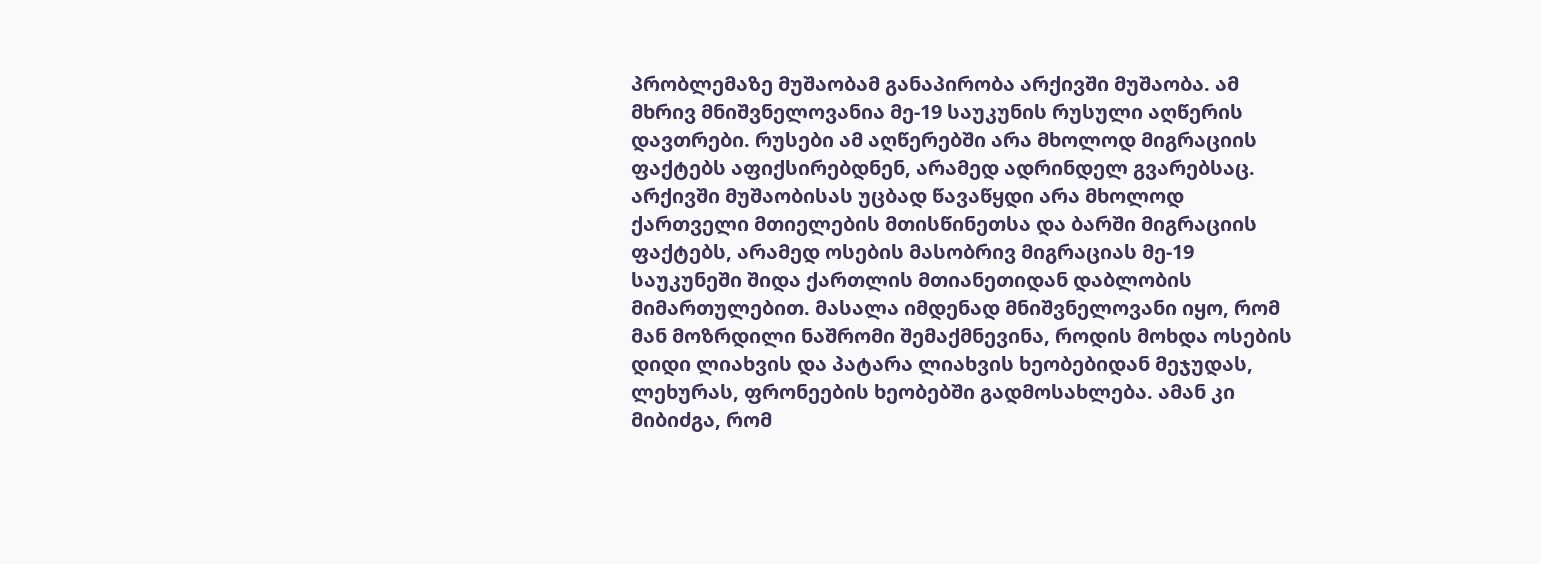პრობლემაზე მუშაობამ განაპირობა არქივში მუშაობა. ამ მხრივ მნიშვნელოვანია მე-19 საუკუნის რუსული აღწერის დავთრები. რუსები ამ აღწერებში არა მხოლოდ მიგრაციის ფაქტებს აფიქსირებდნენ, არამედ ადრინდელ გვარებსაც. არქივში მუშაობისას უცბად წავაწყდი არა მხოლოდ ქართველი მთიელების მთისწინეთსა და ბარში მიგრაციის ფაქტებს, არამედ ოსების მასობრივ მიგრაციას მე-19 საუკუნეში შიდა ქართლის მთიანეთიდან დაბლობის მიმართულებით. მასალა იმდენად მნიშვნელოვანი იყო, რომ მან მოზრდილი ნაშრომი შემაქმნევინა, როდის მოხდა ოსების დიდი ლიახვის და პატარა ლიახვის ხეობებიდან მეჯუდას, ლეხურას, ფრონეების ხეობებში გადმოსახლება. ამან კი მიბიძგა, რომ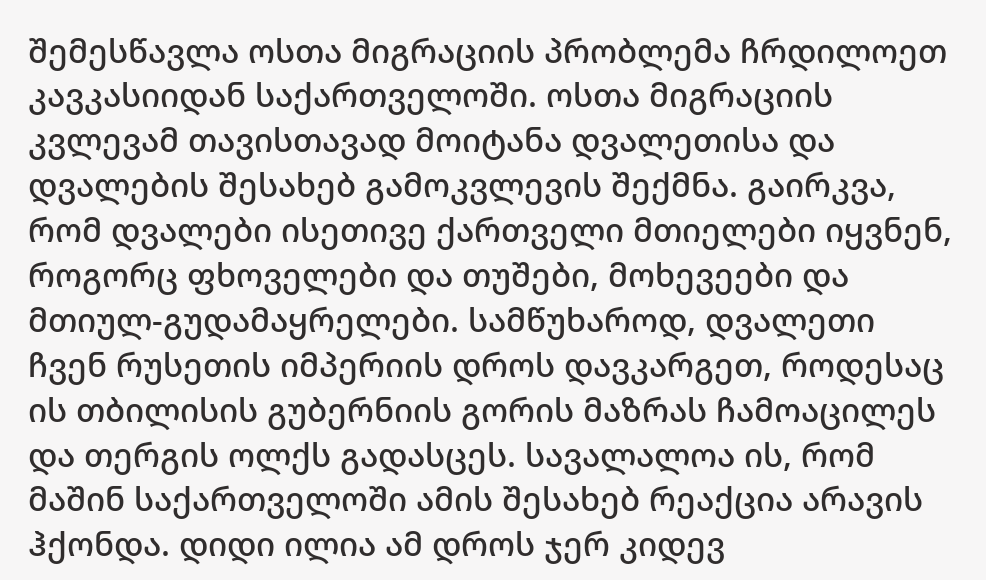შემესწავლა ოსთა მიგრაციის პრობლემა ჩრდილოეთ კავკასიიდან საქართველოში. ოსთა მიგრაციის კვლევამ თავისთავად მოიტანა დვალეთისა და დვალების შესახებ გამოკვლევის შექმნა. გაირკვა, რომ დვალები ისეთივე ქართველი მთიელები იყვნენ, როგორც ფხოველები და თუშები, მოხევეები და მთიულ-გუდამაყრელები. სამწუხაროდ, დვალეთი ჩვენ რუსეთის იმპერიის დროს დავკარგეთ, როდესაც ის თბილისის გუბერნიის გორის მაზრას ჩამოაცილეს და თერგის ოლქს გადასცეს. სავალალოა ის, რომ მაშინ საქართველოში ამის შესახებ რეაქცია არავის ჰქონდა. დიდი ილია ამ დროს ჯერ კიდევ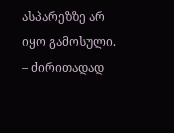ასპარეზზე არ იყო გამოსული.
– ძირითადად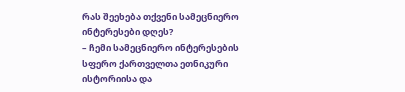რას შეეხება თქვენი სამეცნიერო ინტერესები დღეს?
– ჩემი სამეცნიერო ინტერესების სფერო ქართველთა ეთნიკური ისტორიისა და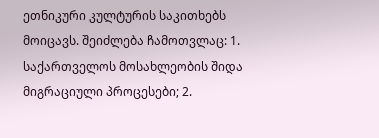ეთნიკური კულტურის საკითხებს მოიცავს. შეიძლება ჩამოთვლაც: 1. საქართველოს მოსახლეობის შიდა მიგრაციული პროცესები; 2.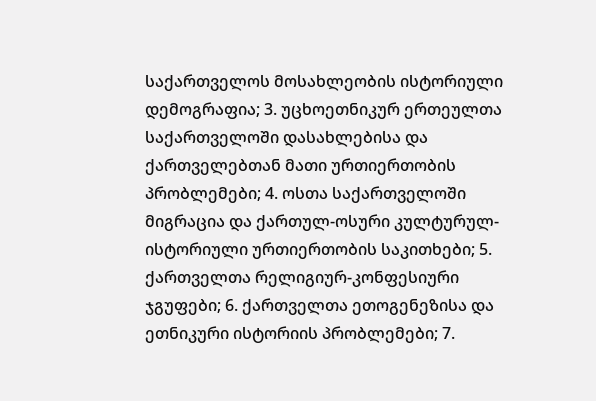საქართველოს მოსახლეობის ისტორიული დემოგრაფია; 3. უცხოეთნიკურ ერთეულთა საქართველოში დასახლებისა და ქართველებთან მათი ურთიერთობის პრობლემები; 4. ოსთა საქართველოში მიგრაცია და ქართულ-ოსური კულტურულ-ისტორიული ურთიერთობის საკითხები; 5. ქართველთა რელიგიურ-კონფესიური ჯგუფები; 6. ქართველთა ეთოგენეზისა და ეთნიკური ისტორიის პრობლემები; 7.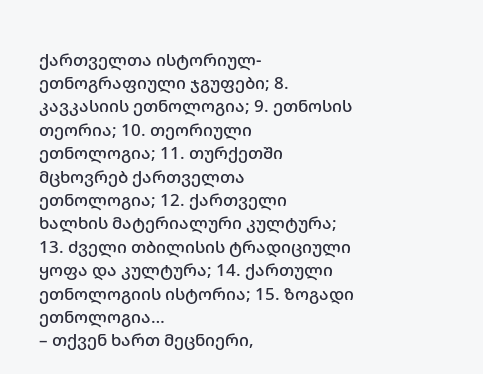ქართველთა ისტორიულ-ეთნოგრაფიული ჯგუფები; 8. კავკასიის ეთნოლოგია; 9. ეთნოსის თეორია; 10. თეორიული ეთნოლოგია; 11. თურქეთში მცხოვრებ ქართველთა ეთნოლოგია; 12. ქართველი ხალხის მატერიალური კულტურა; 13. ძველი თბილისის ტრადიციული ყოფა და კულტურა; 14. ქართული ეთნოლოგიის ისტორია; 15. ზოგადი ეთნოლოგია…
– თქვენ ხართ მეცნიერი,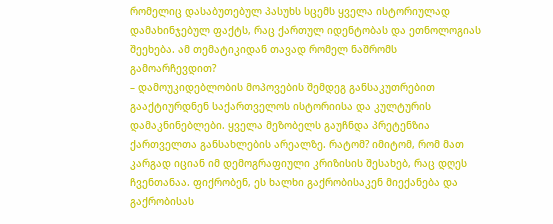რომელიც დასაბუთებულ პასუხს სცემს ყველა ისტორიულად დამახინჯებულ ფაქტს, რაც ქართულ იდენტობას და ეთნოლოგიას შეეხება. ამ თემატიკიდან თავად რომელ ნაშრომს გამოარჩევდით?
– დამოუკიდებლობის მოპოვების შემდეგ განსაკუთრებით გააქტიურდნენ საქართველოს ისტორიისა და კულტურის დამაკნინებლები. ყველა მეზობელს გაუჩნდა პრეტენზია ქართველთა განსახლების არეალზე. რატომ? იმიტომ, რომ მათ კარგად იციან იმ დემოგრაფიული კრიზისის შესახებ, რაც დღეს ჩვენთანაა. ფიქრობენ, ეს ხალხი გაქრობისაკენ მიექანება და გაქრობისას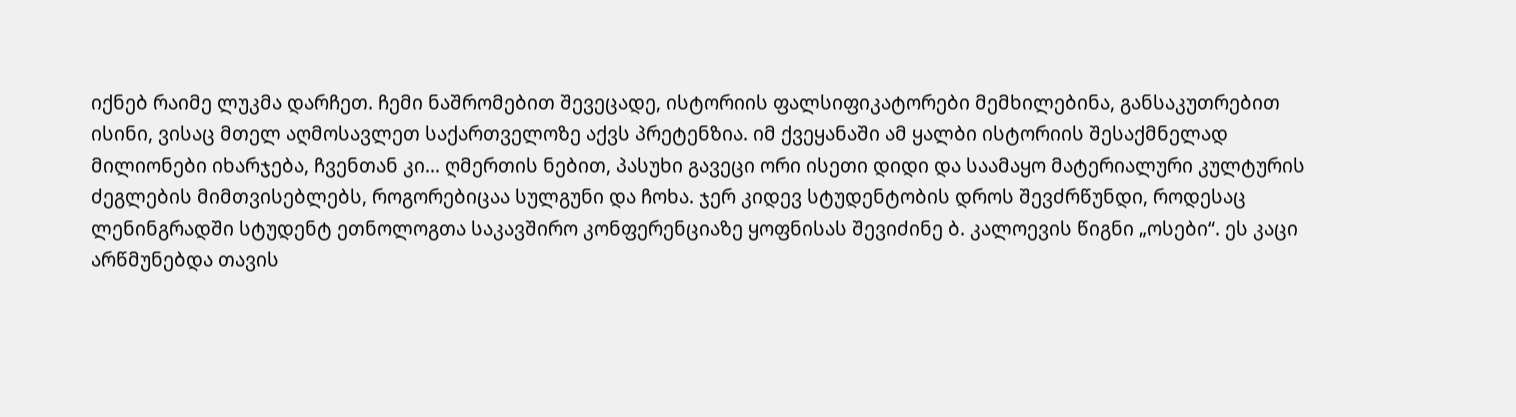იქნებ რაიმე ლუკმა დარჩეთ. ჩემი ნაშრომებით შევეცადე, ისტორიის ფალსიფიკატორები მემხილებინა, განსაკუთრებით ისინი, ვისაც მთელ აღმოსავლეთ საქართველოზე აქვს პრეტენზია. იმ ქვეყანაში ამ ყალბი ისტორიის შესაქმნელად მილიონები იხარჯება, ჩვენთან კი… ღმერთის ნებით, პასუხი გავეცი ორი ისეთი დიდი და საამაყო მატერიალური კულტურის ძეგლების მიმთვისებლებს, როგორებიცაა სულგუნი და ჩოხა. ჯერ კიდევ სტუდენტობის დროს შევძრწუნდი, როდესაც ლენინგრადში სტუდენტ ეთნოლოგთა საკავშირო კონფერენციაზე ყოფნისას შევიძინე ბ. კალოევის წიგნი „ოსები“. ეს კაცი არწმუნებდა თავის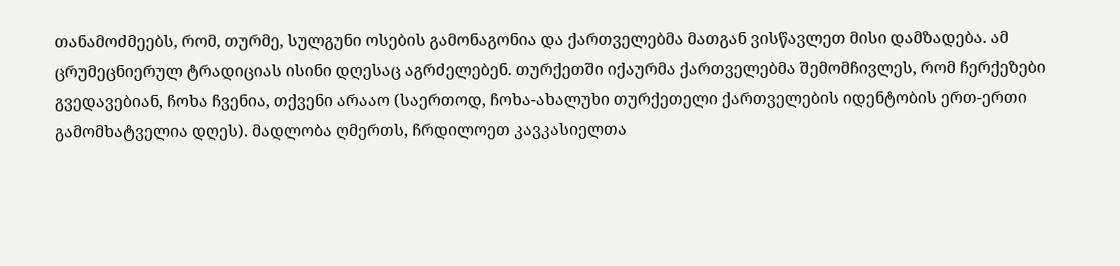თანამოძმეებს, რომ, თურმე, სულგუნი ოსების გამონაგონია და ქართველებმა მათგან ვისწავლეთ მისი დამზადება. ამ ცრუმეცნიერულ ტრადიციას ისინი დღესაც აგრძელებენ. თურქეთში იქაურმა ქართველებმა შემომჩივლეს, რომ ჩერქეზები გვედავებიან, ჩოხა ჩვენია, თქვენი არააო (საერთოდ, ჩოხა-ახალუხი თურქეთელი ქართველების იდენტობის ერთ-ერთი გამომხატველია დღეს). მადლობა ღმერთს, ჩრდილოეთ კავკასიელთა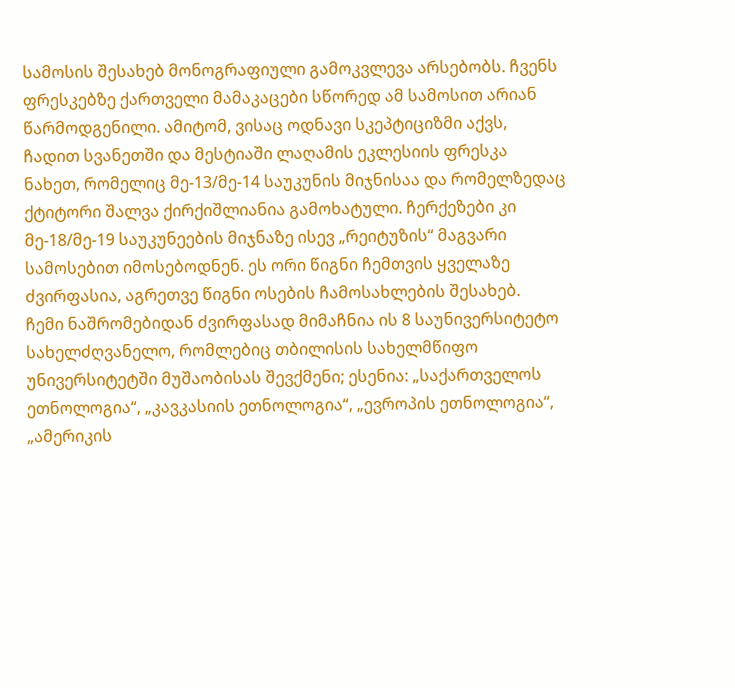სამოსის შესახებ მონოგრაფიული გამოკვლევა არსებობს. ჩვენს ფრესკებზე ქართველი მამაკაცები სწორედ ამ სამოსით არიან წარმოდგენილი. ამიტომ, ვისაც ოდნავი სკეპტიციზმი აქვს, ჩადით სვანეთში და მესტიაში ლაღამის ეკლესიის ფრესკა ნახეთ, რომელიც მე-13/მე-14 საუკუნის მიჯნისაა და რომელზედაც ქტიტორი შალვა ქირქიშლიანია გამოხატული. ჩერქეზები კი მე-18/მე-19 საუკუნეების მიჯნაზე ისევ „რეიტუზის“ მაგვარი სამოსებით იმოსებოდნენ. ეს ორი წიგნი ჩემთვის ყველაზე ძვირფასია, აგრეთვე წიგნი ოსების ჩამოსახლების შესახებ.
ჩემი ნაშრომებიდან ძვირფასად მიმაჩნია ის 8 საუნივერსიტეტო სახელძღვანელო, რომლებიც თბილისის სახელმწიფო უნივერსიტეტში მუშაობისას შევქმენი; ესენია: „საქართველოს ეთნოლოგია“, „კავკასიის ეთნოლოგია“, „ევროპის ეთნოლოგია“, „ამერიკის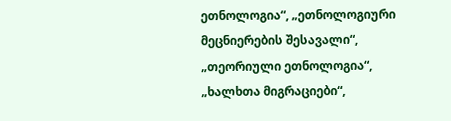ეთნოლოგია“, „ეთნოლოგიური მეცნიერების შესავალი“, „თეორიული ეთნოლოგია“, „ხალხთა მიგრაციები“,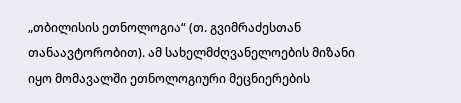„თბილისის ეთნოლოგია“ (თ. გვიმრაძესთან თანაავტორობით). ამ სახელმძღვანელოების მიზანი იყო მომავალში ეთნოლოგიური მეცნიერების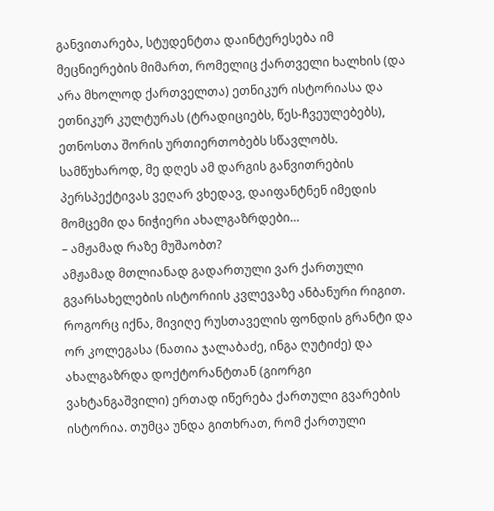განვითარება, სტუდენტთა დაინტერესება იმ მეცნიერების მიმართ, რომელიც ქართველი ხალხის (და არა მხოლოდ ქართველთა) ეთნიკურ ისტორიასა და ეთნიკურ კულტურას (ტრადიციებს, წეს-ჩვეულებებს), ეთნოსთა შორის ურთიერთობებს სწავლობს. სამწუხაროდ, მე დღეს ამ დარგის განვითრების პერსპექტივას ვეღარ ვხედავ, დაიფანტნენ იმედის მომცემი და ნიჭიერი ახალგაზრდები…
– ამჟამად რაზე მუშაობთ?
ამჟამად მთლიანად გადართული ვარ ქართული გვარსახელების ისტორიის კვლევაზე ანბანური რიგით. როგორც იქნა, მივიღე რუსთაველის ფონდის გრანტი და ორ კოლეგასა (ნათია ჯალაბაძე, ინგა ღუტიძე) და ახალგაზრდა დოქტორანტთან (გიორგი ვახტანგაშვილი) ერთად იწერება ქართული გვარების ისტორია. თუმცა უნდა გითხრათ, რომ ქართული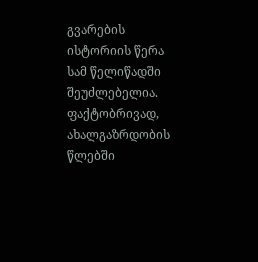გვარების ისტორიის წერა სამ წელიწადში შეუძლებელია. ფაქტობრივად, ახალგაზრდობის წლებში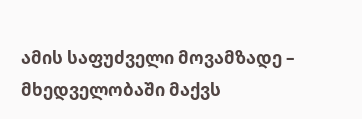ამის საფუძველი მოვამზადე – მხედველობაში მაქვს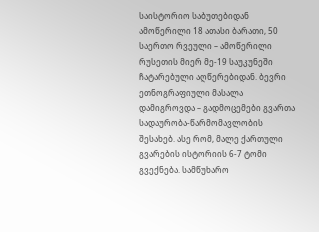საისტორიო საბუთებიდან ამოწერილი 18 ათასი ბარათი, 50 საერთო რვეული – ამოწერილი რუსეთის მიერ მე-19 საუკუნეში ჩატარებული აღწერებიდან. ბევრი ეთნოგრაფიული მასალა დამიგროვდა – გადმოცემები გვართა სადაურობა-წარმომავლობის შესახებ. ასე რომ, მალე ქართული გვარების ისტორიის 6-7 ტომი გვექნება. სამწუხარო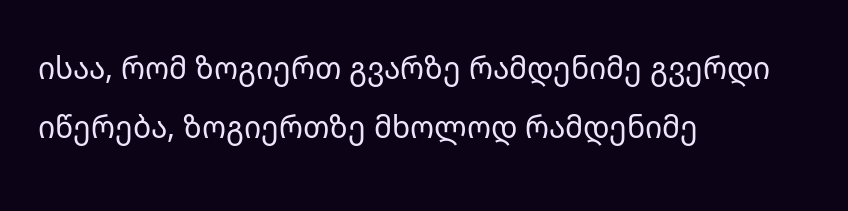ისაა, რომ ზოგიერთ გვარზე რამდენიმე გვერდი იწერება, ზოგიერთზე მხოლოდ რამდენიმე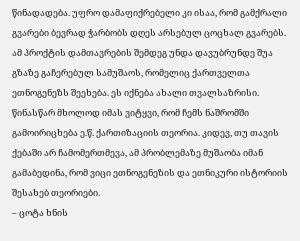წინადადება. უფრო დამაფიქრებელი კი ისაა, რომ გამქრალი გვარები ბევრად ჭარბობს დღეს არსებულ ცოცხალ გვარებს.
ამ პროქტის დამთავრების შემდეგ უნდა დავუბრუნდე შუა გზაზე გაჩერებულ სამუშაოს, რომელიც ქართველთა ეთნოგენეზს შეეხება. ეს იქნება ახალი თვალსაზრისი. წინასწარ მხოლოდ იმას ვიტყვი, რომ ჩემს ნაშრომში გამოირიცხება ე.წ. ქართიზაციის თეორია. კიდევ, თუ თავის ქებაში არ ჩამომერთმევა, ამ პრობლემაზე მუშაობა იმან გამაბედინა, რომ ვიცი ეთნოგენეზის და ეთნიკური ისტორიის შესახებ თეორიები.
– ცოტა ხნის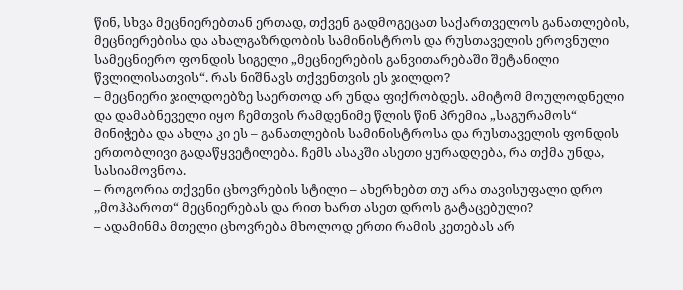წინ, სხვა მეცნიერებთან ერთად, თქვენ გადმოგეცათ საქართველოს განათლების, მეცნიერებისა და ახალგაზრდობის სამინისტროს და რუსთაველის ეროვნული სამეცნიერო ფონდის სიგელი „მეცნიერების განვითარებაში შეტანილი წვლილისათვის“. რას ნიშნავს თქვენთვის ეს ჯილდო?
– მეცნიერი ჯილდოებზე საერთოდ არ უნდა ფიქრობდეს. ამიტომ მოულოდნელი და დამაბნეველი იყო ჩემთვის რამდენიმე წლის წინ პრემია „საგურამოს“ მინიჭება და ახლა კი ეს – განათლების სამინისტროსა და რუსთაველის ფონდის ერთობლივი გადაწყვეტილება. ჩემს ასაკში ასეთი ყურადღება, რა თქმა უნდა, სასიამოვნოა.
– როგორია თქვენი ცხოვრების სტილი – ახერხებთ თუ არა თავისუფალი დრო ,,მოჰპაროთ“ მეცნიერებას და რით ხართ ასეთ დროს გატაცებული?
– ადამინმა მთელი ცხოვრება მხოლოდ ერთი რამის კეთებას არ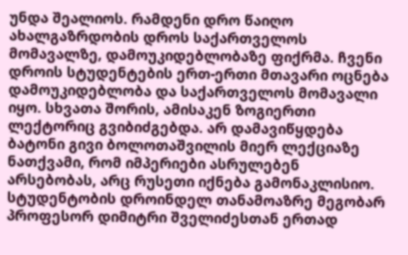უნდა შეალიოს. რამდენი დრო წაიღო ახალგაზრდობის დროს საქართველოს მომავალზე, დამოუკიდებლობაზე ფიქრმა. ჩვენი დროის სტუდენტების ერთ-ერთი მთავარი ოცნება დამოუკიდებლობა და საქართველოს მომავალი იყო. სხვათა შორის, ამისაკენ ზოგიერთი ლექტორიც გვიბიძგებდა. არ დამავიწყდება ბატონი გივი ბოლოთაშვილის მიერ ლექციაზე ნათქვამი, რომ იმპერიები ასრულებენ არსებობას, არც რუსეთი იქნება გამონაკლისიო. სტუდენტობის დროინდელ თანამოაზრე მეგობარ პროფესორ დიმიტრი შველიძესთან ერთად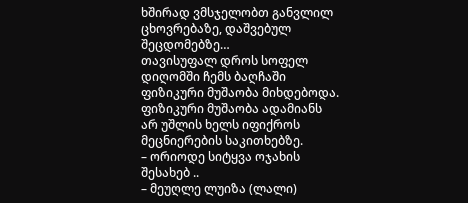ხშირად ვმსჯელობთ განვლილ ცხოვრებაზე, დაშვებულ შეცდომებზე…
თავისუფალ დროს სოფელ დიღომში ჩემს ბაღჩაში ფიზიკური მუშაობა მიხდებოდა. ფიზიკური მუშაობა ადამიანს არ უშლის ხელს იფიქროს მეცნიერების საკითხებზე.
– ორიოდე სიტყვა ოჯახის შესახებ ..
– მეუღლე ლუიზა (ლალი)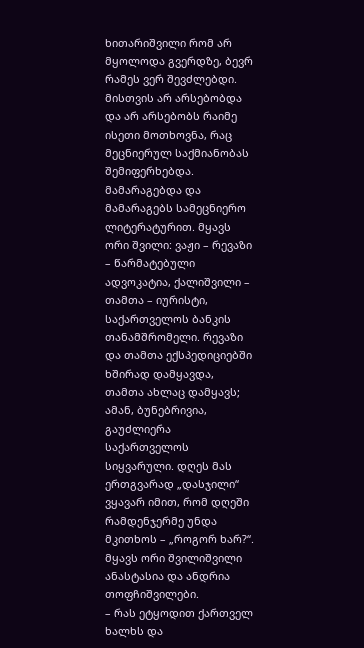ხითარიშვილი რომ არ მყოლოდა გვერდზე, ბევრ რამეს ვერ შევძლებდი. მისთვის არ არსებობდა და არ არსებობს რაიმე ისეთი მოთხოვნა, რაც მეცნიერულ საქმიანობას შემიფერხებდა. მამარაგებდა და მამარაგებს სამეცნიერო ლიტერატურით. მყავს ორი შვილი: ვაჟი – რევაზი – წარმატებული ადვოკატია, ქალიშვილი – თამთა – იურისტი, საქართველოს ბანკის თანამშრომელი. რევაზი და თამთა ექსპედიციებში ხშირად დამყავდა, თამთა ახლაც დამყავს; ამან, ბუნებრივია, გაუძლიერა საქართველოს სიყვარული. დღეს მას ერთგვარად „დასჯილი“ ვყავარ იმით, რომ დღეში რამდენჯერმე უნდა მკითხოს – „როგორ ხარ?“. მყავს ორი შვილიშვილი ანასტასია და ანდრია თოფჩიშვილები.
– რას ეტყოდით ქართველ ხალხს და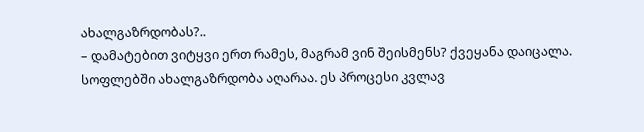ახალგაზრდობას?..
– დამატებით ვიტყვი ერთ რამეს, მაგრამ ვინ შეისმენს? ქვეყანა დაიცალა. სოფლებში ახალგაზრდობა აღარაა. ეს პროცესი კვლავ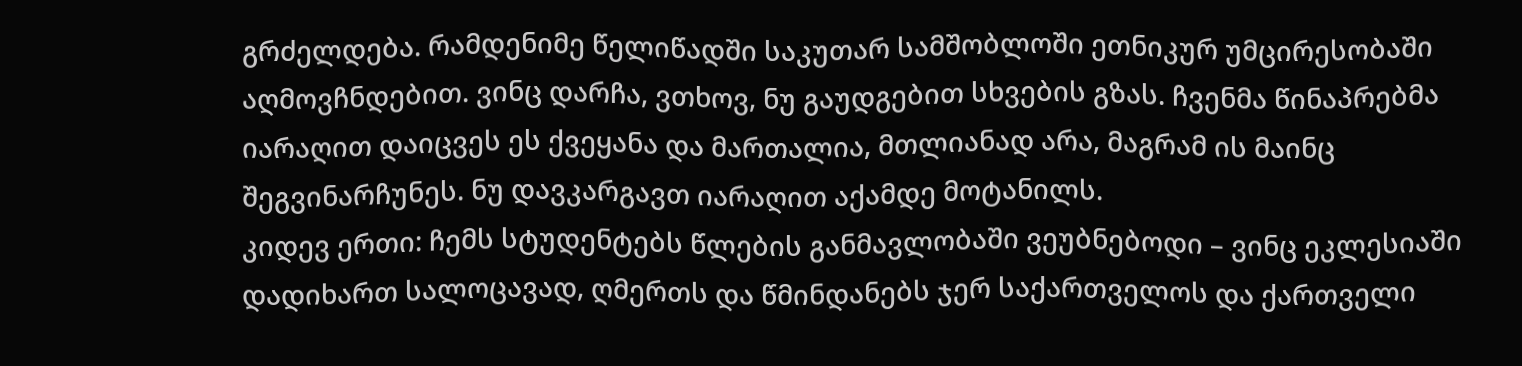გრძელდება. რამდენიმე წელიწადში საკუთარ სამშობლოში ეთნიკურ უმცირესობაში აღმოვჩნდებით. ვინც დარჩა, ვთხოვ, ნუ გაუდგებით სხვების გზას. ჩვენმა წინაპრებმა იარაღით დაიცვეს ეს ქვეყანა და მართალია, მთლიანად არა, მაგრამ ის მაინც შეგვინარჩუნეს. ნუ დავკარგავთ იარაღით აქამდე მოტანილს.
კიდევ ერთი: ჩემს სტუდენტებს წლების განმავლობაში ვეუბნებოდი – ვინც ეკლესიაში დადიხართ სალოცავად, ღმერთს და წმინდანებს ჯერ საქართველოს და ქართველი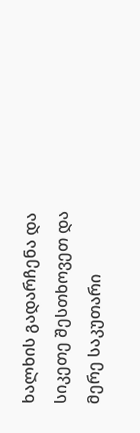ხალხის გადარჩენა და სიკეთე შესთხოვეთ და მერე საკუთარი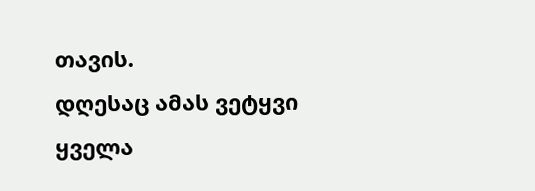თავის.
დღესაც ამას ვეტყვი ყველა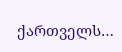ქართველს…